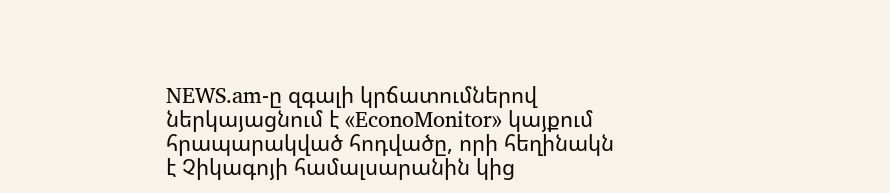NEWS.am-ը զգալի կրճատումներով ներկայացնում է «EconoMonitor» կայքում հրապարակված հոդվածը, որի հեղինակն է Չիկագոյի համալսարանին կից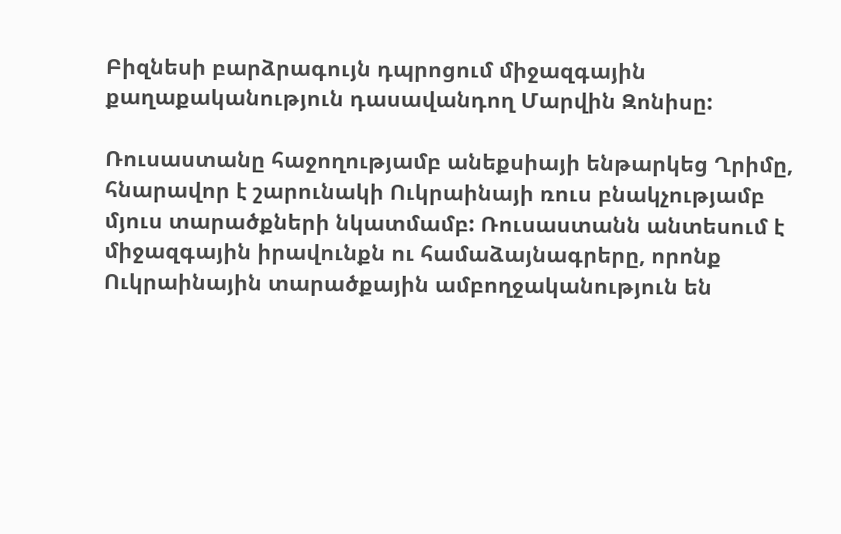Բիզնեսի բարձրագույն դպրոցում միջազգային քաղաքականություն դասավանդող Մարվին Զոնիսը:

Ռուսաստանը հաջողությամբ անեքսիայի ենթարկեց Ղրիմը, հնարավոր է շարունակի Ուկրաինայի ռուս բնակչությամբ մյուս տարածքների նկատմամբ: Ռուսաստանն անտեսում է միջազգային իրավունքն ու համաձայնագրերը, որոնք Ուկրաինային տարածքային ամբողջականություն են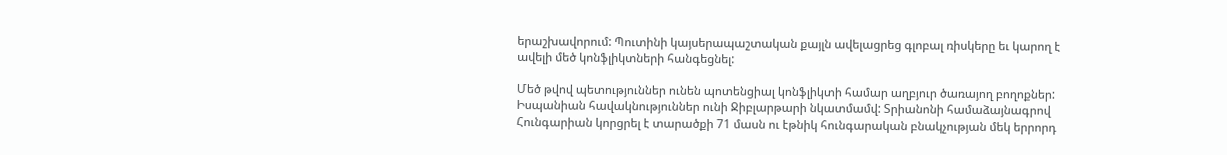երաշխավորում: Պուտինի կայսերապաշտական քայլն ավելացրեց գլոբալ ռիսկերը եւ կարող է ավելի մեծ կոնֆլիկտների հանգեցնել:

Մեծ թվով պետություններ ունեն պոտենցիալ կոնֆլիկտի համար աղբյուր ծառայող բողոքներ: Իսպանիան հավակնություններ ունի Ջիբլարթարի նկատմամվ: Տրիանոնի համաձայնագրով Հունգարիան կորցրել է տարածքի 71 մասն ու էթնիկ հունգարական բնակչության մեկ երրորդ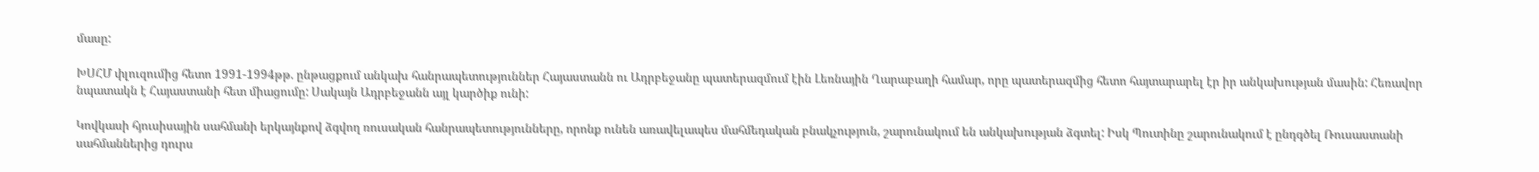մասը:

ԽՍՀՄ փլուզումից հետո 1991-1994թթ. ընթացքում անկախ հանրապետություններ Հայաստանն ու Ադրբեջանը պատերազմում էին Լեռնային Ղարաբաղի համար, որը պատերազմից հետո հայտարարել էր իր անկախության մասին: Հեռավոր նպատակն է Հայաստանի հետ միացումը: Սակայն Ադրբեջանն այլ կարծիք ունի:

Կովկասի հյուսիսային սահմանի երկայնքով ձգվող ռուսական հանրապետությունները, որոնք ունեն առավելապես մահմեդական բնակչություն, շարունակում են անկախության ձգտել: Իսկ Պուտինը շարունակում է ընդգծել Ռուսաստանի սահմաններից դուրս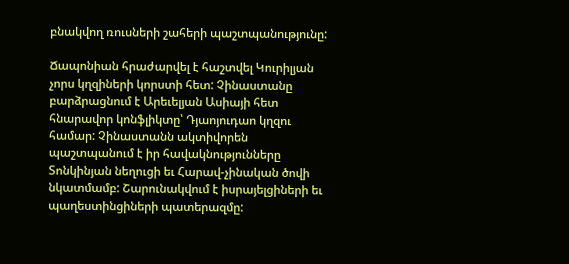բնակվող ռուսների շահերի պաշտպանությունը:

Ճապոնիան հրաժարվել է հաշտվել Կուրիլյան չորս կղզիների կորստի հետ: Չինաստանը բարձրացնում է Արեւելյան Ասիայի հետ հնարավոր կոնֆլիկտը՝ Դյաոյուդաո կղզու համար: Չինաստանն ակտիվորեն պաշտպանում է իր հավակնությունները Տոնկինյան նեղուցի եւ Հարավ-չինական ծովի նկատմամբ: Շարունակվում է իսրայելցիների եւ պաղեստինցիների պատերազմը: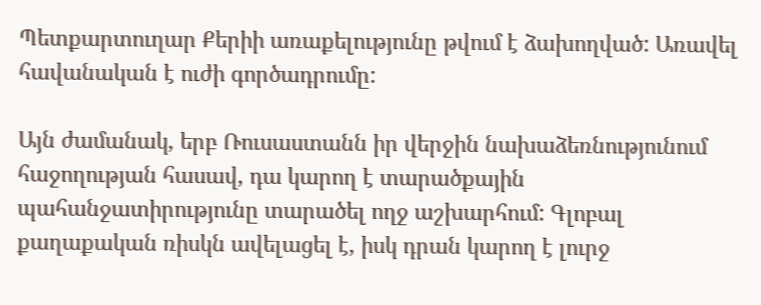Պետքարտուղար Քերիի առաքելությունը թվում է ձախողված: Առավել հավանական է ուժի գործադրումը:

Այն ժամանակ, երբ Ռուսաստանն իր վերջին նախաձեռնությունում հաջողության հասավ, դա կարող է տարածքային պահանջատիրությունը տարածել ողջ աշխարհում: Գլոբալ քաղաքական ռիսկն ավելացել է, իսկ դրան կարող է լուրջ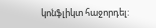կոնֆլիկտ հաջորդել: